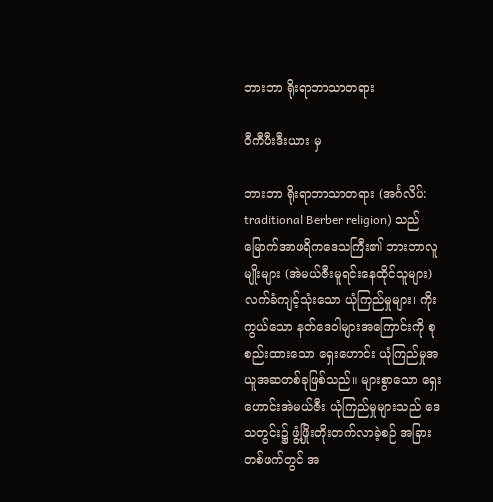ဘားဘာ ရိုးရာဘာသာတရား

ဝီကီပီးဒီးယား မှ

ဘားဘာ ရိုးရာဘာသာတရား (အင်္ဂလိပ်: traditional Berber religion) သည် မြောက်အာဖရိကဒေသကြီး၏ ဘားဘာလူမျိုးများ (အဲမယ်ဇီးမူရင်းနေထိုင်သူများ) လက်ခံကျင့်သုံးသော ယုံကြည်မှုများ၊ ကိုးကွယ်သော နတ်ဒေဝါများအကြောင်းကို စုစည်းထားသော ရှေးဟောင်း ယုံကြည်မှုအယူအဆတစ်ခုဖြစ်သည်။ များစွာသော ရှေးဟောင်းအဲမယ်ဇီး ယုံကြည်မှုများသည် ဒေသတွင်း၌ ဖွံ့ဖြိုးတိုးတက်လာခဲ့စဉ် အခြားတစ်ဖက်တွင် အ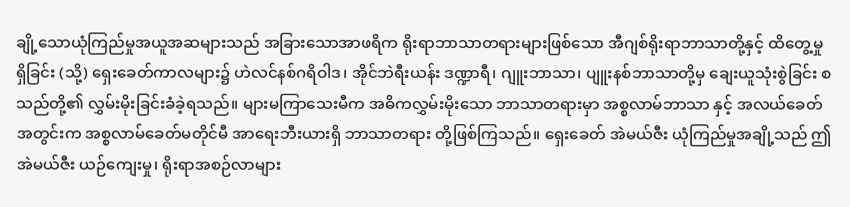ချို့သောယုံကြည်မှုအယူအဆများသည် အခြားသောအာဖရိက ရိုးရာဘာသာတရားများဖြစ်သော အီဂျစ်ရိုးရာဘာသာတို့နှင့် ထိတွေ့မှုရှိခြင်း (သို့) ရှေးခေတ်ကာလများ၌ ဟဲလင်နစ်ဂရိဝါဒ၊ အိုင်ဘဲရီးယန်း ဒဏ္ဍာရီ၊ ဂျူးဘာသာ၊ ပျူးနစ်ဘာသာတို့မှ ချေးယူသုံးစွဲခြင်း စသည်တို့၏ လွှမ်းမိုးခြင်းခံခဲ့ရသည်။ များမကြာသေးမီက အဓိကလွှမ်းမိုးသော ဘာသာတရားမှာ အစ္စလာမ်ဘာသာ နှင့် အလယ်ခေတ်အတွင်းက အစ္စလာမ်ခေတ်မတိုင်မီ အာရေးဘီးယားရှိ ဘာသာတရား တို့ဖြစ်ကြသည်။ ရှေးခေတ် အဲမယ်ဇီး ယုံကြည်မှုအချို့သည် ဤအဲမယ်ဇီး ယဉ်ကျေးမှု၊ ရိုးရာအစဉ်လာများ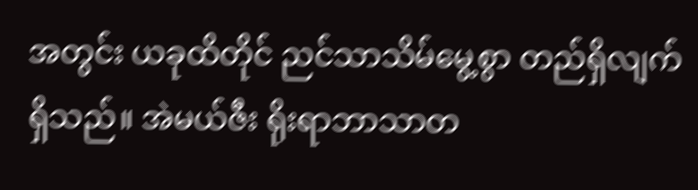အတွင်း ယခုထိတိုင် ညင်သာသိမ်မွေ့စွာ တည်ရှိလျက် ရှိသည်။ အဲမယ်ဇီး ရိုးရာဘာသာတ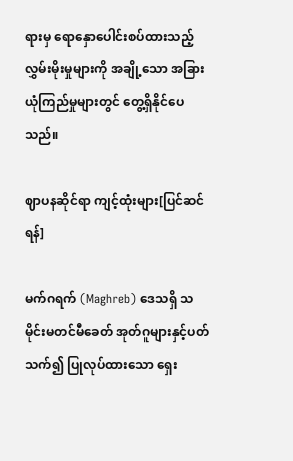ရားမှ ရောနှောပေါင်းစပ်ထားသည့် လွှမ်းမိုးမှုများကို အချို့သော အခြားယုံကြည်မှုများတွင် တွေ့ရှိနိုင်ပေသည်။

ဈာပနဆိုင်ရာ ကျင့်ထုံးများ[ပြင်ဆင်ရန်]

မက်ဂရက် (Maghreb) ဒေသရှိ သမိုင်းမတင်မီခေတ် အုတ်ဂူများနှင့်ပတ်သက်၍ ပြုလုပ်ထားသော ရှေး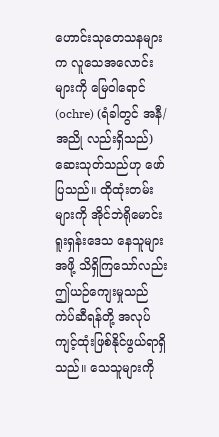ဟောင်းသုတေသနများက လူသေအလောင်းများကို မြေဝါရောင် (ochre) (ရံခါတွင် အနီ/အညို လည်းရှိသည်) ဆေးသုတ်သည်ဟု ဖော်ပြသည်။ ထိုထုံးတမ်းများကို အိုင်ဘဲရိုမောင်းရူးရှန်းဒေသ နေသူများအဖို့ သိရှိကြသော်လည်း ဤယဉ်ကျေးမှုသည် ကဲပ်ဆီရန်တို့ အလုပ်ကျင့်ထုံးဖြစ်နိုင်ဖွယ်ရာရှိသည်။ သေသူများကို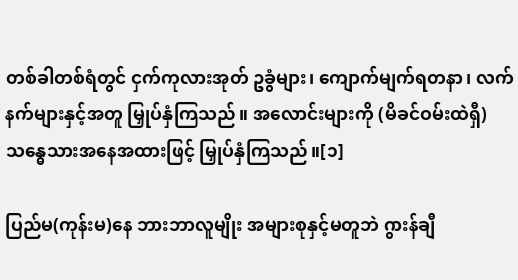တစ်ခါတစ်ရံတွင် ငှက်ကုလားအုတ် ဥခွံများ၊ ကျောက်မျက်ရတနာ၊ လက်နက်များနှင့်အတူ မြှုပ်နှံကြသည်။ အလောင်းများကို (မိခင်ဝမ်းထဲရှီ)သန္ဓေသားအနေအထားဖြင့် မြှုပ်နှံကြသည်။[၁]

ပြည်မ(ကုန်းမ)နေ ဘားဘာလူမျိုး အများစုနှင့်မတူဘဲ ဂွားန်ချီ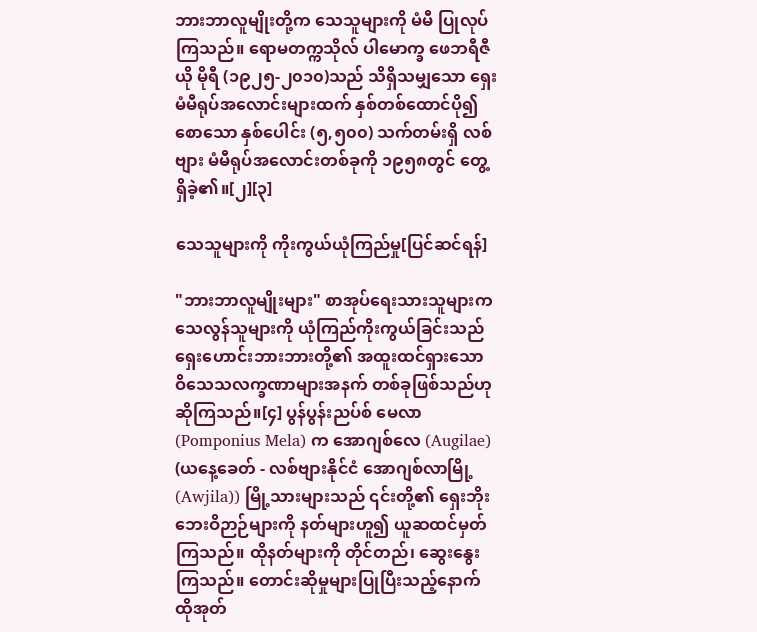ဘားဘာလူမျိုးတို့က သေသူများကို မံမီ ပြုလုပ်ကြသည်။ ရောမတက္ကသိုလ် ပါမောက္ခ ဖေဘရီဇီယို မိုရီ (၁၉၂၅-၂၀၁၀)သည် သိရှိသမျှသော ရှေးမံမီရုပ်အလောင်းများထက် နှစ်တစ်ထောင်ပို၍စောသော နှစ်ပေါင်း (၅,၅၀၀) သက်တမ်းရှိ လစ်ဗျား မံမီရုပ်အလောင်းတစ်ခုကို ၁၉၅၈တွင် တွေ့ရှိခဲ့၏။[၂][၃]

သေသူများကို ကိုးကွယ်ယုံကြည်မှု[ပြင်ဆင်ရန်]

"ဘားဘာလူမျိုးများ" စာအုပ်ရေးသားသူများက သေလွန်သူများကို ယုံကြည်ကိုးကွယ်ခြင်းသည် ရှေးဟောင်းဘားဘားတို့၏ အထူးထင်ရှားသော ဝိသေသလက္ခဏာများအနက် တစ်ခုဖြစ်သည်ဟု ဆိုကြသည်။[၄] ပွန်ပွန်းညပ်စ် မေလာ (Pomponius Mela) က အောဂျစ်လေ (Augilae) (ယနေ့ခေတ် - လစ်ဗျားနိုင်ငံ အောဂျစ်လာမြို့ (Awjila)) မြို့သားများသည် ၎င်းတို့၏ ရှေးဘိုးဘေးဝိဉာဉ်များကို နတ်များဟူ၍ ယူဆထင်မှတ်ကြသည်။ ထိုနတ်များကို တိုင်တည်၊ ဆွေးနွေးကြသည်။ တောင်းဆိုမှုများပြုပြီးသည့်နောက် ထိုအုတ်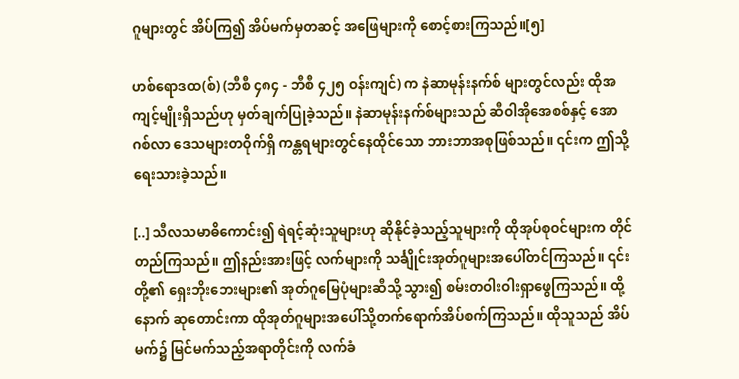ဂူများတွင် အိပ်ကြ၍ အိပ်မက်မှတဆင့် အဖြေများကို စောင့်စားကြသည်။[၅]

ဟစ်ရောဒထ(စ်) (ဘီစီ ၄၈၄ - ဘီစီ ၄၂၅ ဝန်းကျင်) က နဲဆာမုန်းနက်စ် များတွင်လည်း ထိုအကျင့်မျိုးရှိသည်ဟု မှတ်ချက်ပြုခဲ့သည်။ နဲဆာမုန်းနက်စ်များသည် ဆီဝါအိုအေစစ်နှင့် အောဂစ်လာ ဒေသများတဝိုက်ရှိ ကန္တရများတွင်နေထိုင်သော ဘားဘာအစုဖြစ်သည်။ ၎င်းက ဤသို့ရေးသားခဲ့သည်။

[..] သီလသမာဓိကောင်း၍ ရဲရင့်ဆုံးသူများဟု ဆိုနိုင်ခဲ့သည့်သူများကို ထိုအုပ်စုဝင်များက တိုင်တည်ကြသည်။ ဤနည်းအားဖြင့် လက်များကို သင်္ချိုင်းအုတ်ဂူများအပေါ်တင်ကြသည်။ ၎င်းတို့၏ ရှေးဘိုးဘေးများ၏ အုတ်ဂူမြေပုံများဆီသို့ သွား၍ စမ်းတဝါးဝါးရှာဖွေကြသည်။ ထို့နောက် ဆုတောင်းကာ ထိုအုတ်ဂူများအပေါ်သို့တက်ရောက်အိပ်စက်ကြသည်။ ထိုသူသည် အိပ်မက်၌ မြင်မက်သည့်အရာတိုင်းကို လက်ခံ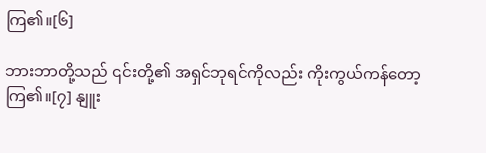ကြ၏။[၆]

ဘားဘာတို့သည် ၎င်းတို့၏ အရှင်ဘုရင်ကိုလည်း ကိုးကွယ်ကန်တော့ကြ၏။[၇] နျူး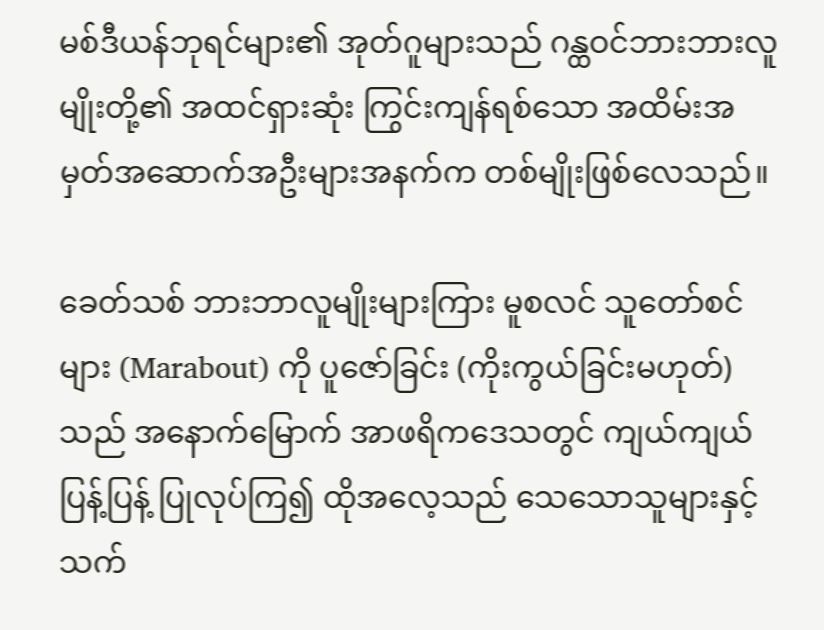မစ်ဒီယန်ဘုရင်များ၏ အုတ်ဂူများသည် ဂန္ထဝင်ဘားဘားလူမျိုးတို့၏ အထင်ရှားဆုံး ကြွင်းကျန်ရစ်သော အထိမ်းအမှတ်အဆောက်အဦးများအနက်က တစ်မျိုးဖြစ်လေသည်။

ခေတ်သစ် ဘားဘာလူမျိုးများကြား မူစလင် သူတော်စင်များ (Marabout) ကို ပူဇော်ခြင်း (ကိုးကွယ်ခြင်းမဟုတ်)သည် အနောက်မြောက် အာဖရိကဒေသတွင် ကျယ်ကျယ်ပြန့်ပြန့် ပြုလုပ်ကြ၍ ထိုအလေ့သည် သေသောသူများနှင့် သက်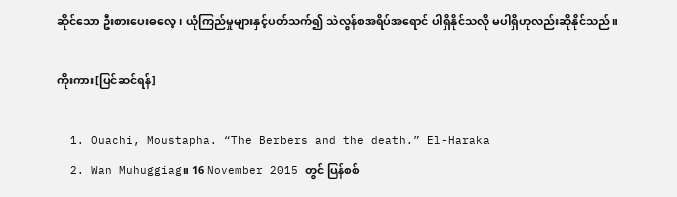ဆိုင်သော ဦးစားပေးဓလေ့၊ ယုံကြည်မှုများနှင့်ပတ်သက်၍ သဲလွန်စအရိပ်အရောင် ပါရှိနိုင်သလို မပါရှိဟုလည်းဆိုနိုင်သည်။

ကိုးကား[ပြင်ဆင်ရန်]

  1. Ouachi, Moustapha. “The Berbers and the death.” El-Haraka
  2. Wan Muhuggiag။ 16 November 2015 တွင် ပြန်စစ်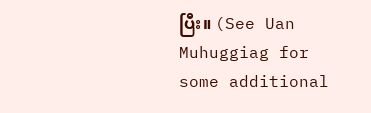ပြီး။ (See Uan Muhuggiag for some additional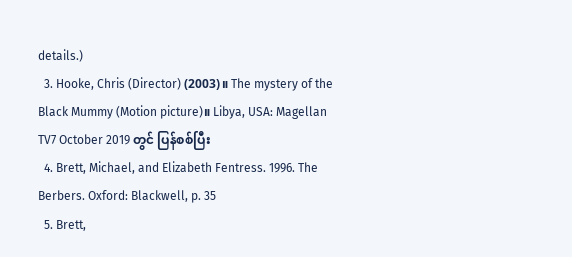details.)
  3. Hooke, Chris (Director) (2003)။ The mystery of the Black Mummy (Motion picture)။ Libya, USA: Magellan TV7 October 2019 တွင် ပြန်စစ်ပြီး
  4. Brett, Michael, and Elizabeth Fentress. 1996. The Berbers. Oxford: Blackwell, p. 35
  5. Brett,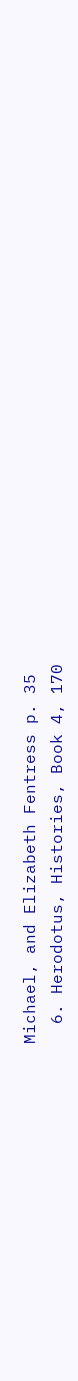Michael, and Elizabeth Fentress p. 35
  6. Herodotus, Histories, Book 4, 170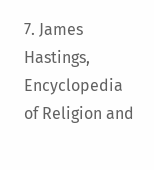7. James Hastings, Encyclopedia of Religion and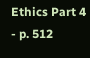Ethics Part 4 - p. 512